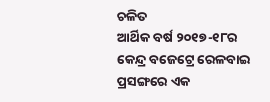ଚଳିତ
ଆର୍ଥିକ ବର୍ଷ ୨୦୧୭-୧୮ର କେନ୍ଦ୍ର ବଜେଟ୍ରେ ରେଳବାଇ ପ୍ରସଙ୍ଗରେ ଏକ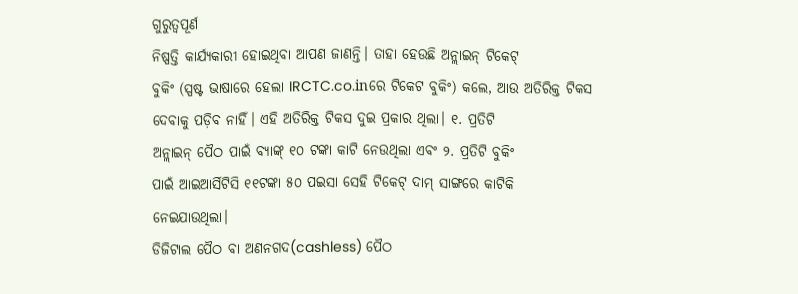ଗୁରୁତ୍ୱପୂର୍ଣ
ନିଷ୍ପତ୍ତି କାର୍ଯ୍ୟକାରୀ ହୋଇଥିବା ଆପଣ ଜାଣନ୍ତି। ତାହା ହେଉଛି ଅନ୍ଲାଇନ୍ ଟିକେଟ୍
ବୁକିଂ (ସ୍ପଷ୍ଟ ଭାଷାରେ ହେଲା IRCTC.co.inରେ ଟିକେଟ ବୁକିଂ) କଲେ, ଆଉ ଅତିରିକ୍ତ ଟିକସ
ଦେବାକୁ ପଡ଼ିବ ନାହିଁ। ଏହି ଅତିରିକ୍ତ ଟିକସ ଦୁଇ ପ୍ରକାର ଥିଲା। ୧. ପ୍ରତିଟି
ଅନ୍ଲାଇନ୍ ପୈଠ ପାଇଁ ବ୍ୟାଙ୍କ୍ ୧୦ ଟଙ୍କା କାଟି ନେଉଥିଲା ଏବଂ ୨. ପ୍ରତିଟି ବୁକିଂ
ପାଇଁ ଆଇଆର୍ସିଟିସି ୧୧ଟଙ୍କା ୫୦ ପଇସା ସେହି ଟିକେଟ୍ ଦାମ୍ ସାଙ୍ଗରେ କାଟିକି
ନେଇଯାଉଥିଲା।
ଡିଜିଟାଲ ପୈଠ ବା ଅଣନଗଦ(cashless) ପୈଠ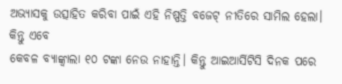ଅଭ୍ୟାସକୁ ଉତ୍ସାହିତ କରିବା ପାଇଁ ଏହି ନିଷ୍ପତ୍ତି ବଜେଟ୍ ନୀତିରେ ସାମିଲ ହେଲା। କିନ୍ତୁ ଏବେ
କେବଳ ବ୍ୟାଙ୍କ୍ବାଲା ୧୦ ଟଙ୍କା ନେଉ ନାହାନ୍ତି। କିନ୍ତୁ ଆଇଆର୍ସିଟିସି ଦିନକ ପରେ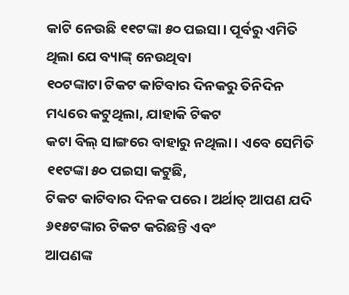କାଟି ନେଉଛି ୧୧ଟଙ୍କା ୫୦ ପଇସା। ପୂର୍ବରୁ ଏମିତି ଥିଲା ଯେ ବ୍ୟାଙ୍କ୍ ନେଉଥିବା
୧୦ଟଙ୍କାଟା ଟିକଟ କାଟିବାର ଦିନକରୁ ତିନିଦିନ ମଧ୍ୟରେ କଟୁଥିଲା, ଯାହାକି ଟିକଟ
କଟା ବିଲ୍ ସାଙ୍ଗରେ ବାହାରୁ ନଥିଲା। ଏବେ ସେମିତି ୧୧ଟଙ୍କା ୫୦ ପଇସା କଟୁଛି,
ଟିକଟ କାଟିବାର ଦିନକ ପରେ। ଅର୍ଥାତ୍ ଆପଣ ଯଦି ୬୧୫ଟଙ୍କାର ଟିକଟ କରିଛନ୍ତି ଏବଂ
ଆପଣଙ୍କ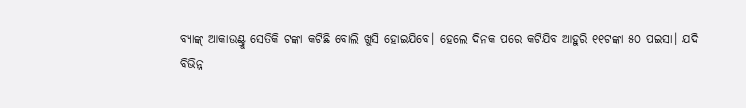ବ୍ୟାଙ୍କ୍ ଆକାଉଣ୍ଟ୍ରୁ ସେତିକି ଟଙ୍କା କଟିଛି ବୋଲି ଖୁସି ହୋଇଯିବେ। ହେଲେ ଦିନକ ପରେ କଟିଯିବ ଆହୁରି ୧୧ଟଙ୍କା ୫୦ ପଇସା। ଯଦି
ବିଭିନ୍ନ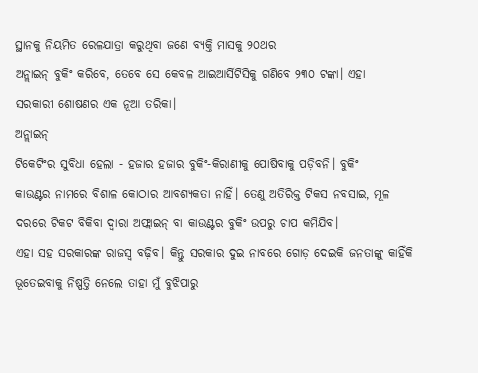ସ୍ଥାନକୁ ନିୟମିତ ରେଳଯାତ୍ରା କରୁଥିବା ଜଣେ ବ୍ୟକ୍ତି ମାସକୁ ୨୦ଥର
ଅନ୍ଲାଇନ୍ ବୁକିଂ କରିବେ, ତେବେ ସେ କେବଳ ଆଇଆର୍ସିଟିସିକୁ ଗଣିବେ ୨୩୦ ଟଙ୍କା। ଏହା
ସରକାରୀ ଶୋଷଣର ଏକ ନୂଆ ତରିକା।
ଅନ୍ଲାଇନ୍
ଟିକେଟିଂର ସୁବିଧା ହେଲା - ହଜାର ହଜାର ବୁକିଂ-କିରାଣୀକୁ ପୋଷିବାକୁ ପଡ଼ିବନି। ବୁକିଂ
କାଉଣ୍ଟର ନାମରେ ବିଶାଳ କୋଠାର ଆବଶ୍ୟକତା ନାହିଁ। ତେଣୁ ଅତିରିକ୍ତ ଟିକସ ନବସାଇ, ମୂଳ
ଦରରେ ଟିକଟ ବିକିବା ଦ୍ୱାରା ଅଫ୍ଲାଇନ୍ ବା କାଉଣ୍ଟର ବୁକିଂ ଉପରୁ ଚାପ କମିଯିବ।
ଏହା ସହ ସରକାରଙ୍କ ରାଜସ୍ୱ ବଢ଼ିବ। କିନ୍ତୁ ସରକାର ଦୁଇ ନାବରେ ଗୋଡ଼ ଦେଇକି ଜନତାଙ୍କୁ କାହିଁକି ଭୂତେଇବାକୁ ନିଷ୍ପତ୍ତି ନେଲେ ତାହା ମୁଁ ବୁଝିପାରୁ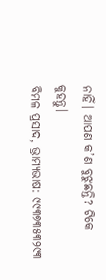ନାହିଁ। ଆପଣ କ’ଣ ବୁଝୁଛନ୍ତି? ଟିକେ କୁହନ୍ତୁ।
ବିମଳ ପ୍ରସାଦ, ଭ୍ରାମ୍ୟଭାଷ: ୯୯୩୭୩୫୩୨୯୩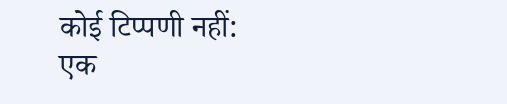कोई टिप्पणी नहीं:
एक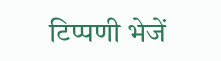टिप्पणी भेजें